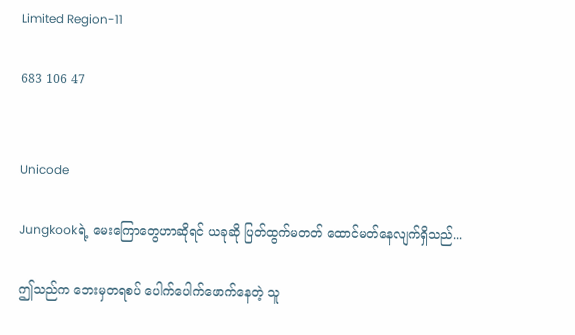Limited Region-11

683 106 47


Unicode

Jungkookရဲ့ မေးကြောတွေဟာဆိုရင် ယခုဆို ပြတ်ထွက်မတတ် ထောင်မတ်နေလျက်ရှိသည်...

ဤသည်က ဘေးမှတရစပ် ပေါက်ပေါက်ဖောက်နေတဲ့ သူ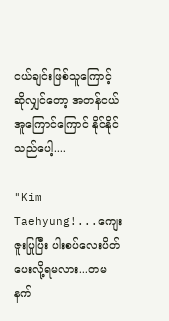ငယ်ချင်းဖြစ်သူကြောင့် ဆိုလျှင်တော့ အတန်ငယ် အူကြောင်ကြောင် နိုင်နိုင်သည်ပေါ့....

"Kim Taehyung!...ကျေးဇူးပြုပြီး ပါးစပ်လေးပိတ်ပေးလို့ရမလား...တမနက်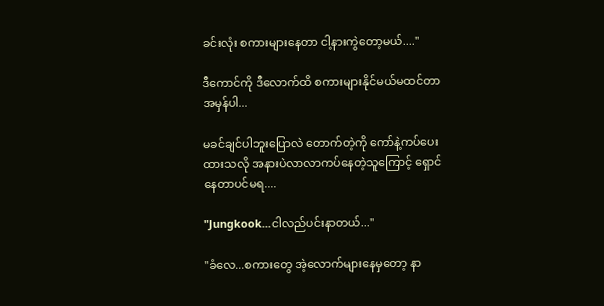ခင်းလုံး စကားများနေတာ ငါ့နားကွဲတော့မယ်....''

ဒီကောင်ကို ဒီလောက်ထိ စကားများနိုင်မယ်မထင်တာ အမှန်ပါ...

မခင်ချင်ပါဘူးပြောလဲ တောက်တဲ့ကို ကော်နဲ့ကပ်ပေးထားသလို အနားပဲလာလာကပ်နေတဲ့သူကြောင့် ရှောင်နေတာပင်မရ....

"Jungkook...ငါလည်ပင်းနာတယ်...''

"ခံလေ...စကားတွေ အဲ့လောက်များနေမှတော့ နာ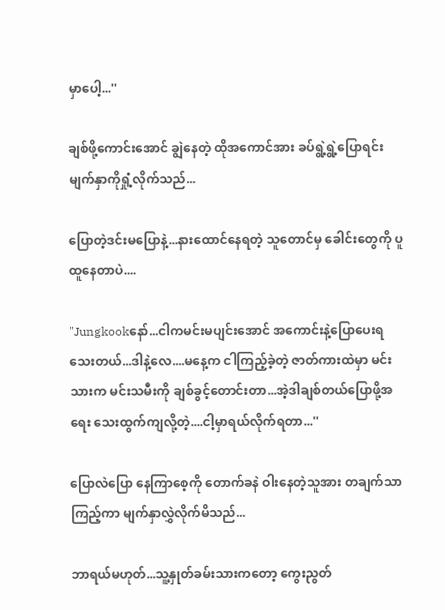မှာပေါ့...''

ချစ်ဖို့ကောင်းအောင် ချွဲနေတဲ့ ထိုအကောင်အား ခပ်ရွဲ့ရွဲ့ပြောရင်း မျက်နှာကိုရှုံ့လိုက်သည်...

ပြောတဲ့ဒင်းမပြောနဲ့...နားထောင်နေရတဲ့ သူတောင်မှ ခေါင်းတွေကို ပူထူနေတာပဲ....

"Jungkookနော်...ငါကမင်းမပျင်းအောင် အကောင်းနဲ့ပြောပေးရသေးတယ်...ဒါနဲ့လေ....မနေ့က ငါကြည့်ခဲ့တဲ့ ဇာတ်ကားထဲမှာ မင်းသားက မင်းသမီးကို ချစ်ခွင့်တောင်းတာ...အဲ့ဒါချစ်တယ်ပြောဖို့အရေး သေးထွက်ကျလို့တဲ့....ငါ့မှာရယ်လိုက်ရတာ...''

ပြောလဲပြော နေကြာစေ့ကို တောက်ခနဲ ဝါးနေတဲ့သူအား တချက်သာကြည့်ကာ မျက်နှာလွှဲလိုက်မိသည်...

ဘာရယ်မဟုတ်...သူ့နှုတ်ခမ်းသားကတော့ ကွေးညွတ်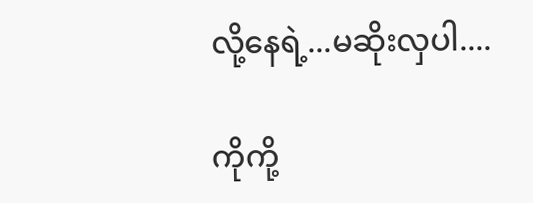လို့နေရဲ့...မဆိုးလှပါ....

ကိုကို့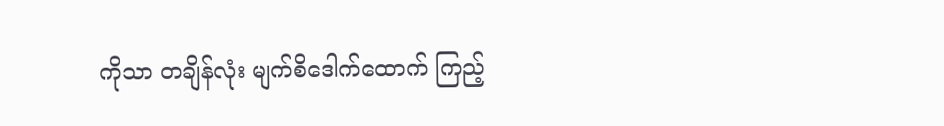ကိုသာ တချိန်လုံး မျက်စိဒေါက်ထောက် ကြည့်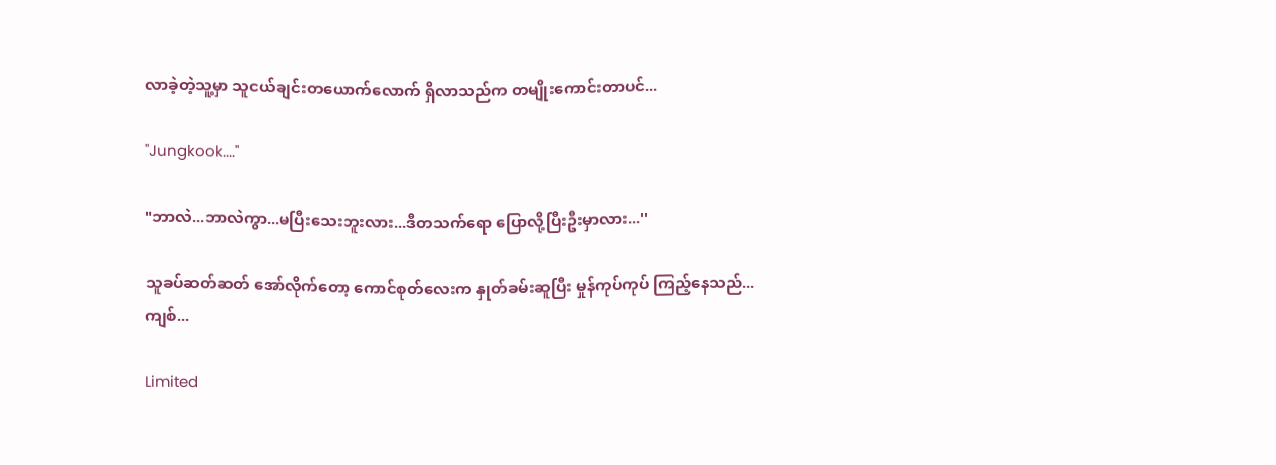လာခဲ့တဲ့သူ့မှာ သူငယ်ချင်းတယောက်လောက် ရှိလာသည်က တမျိုးကောင်းတာပင်...

"Jungkook....''

"ဘာလဲ...ဘာလဲကွာ...မပြီးသေးဘူးလား...ဒီတသက်ရော ပြောလို့ပြီးဦးမှာလား...''

သူခပ်ဆတ်ဆတ် အော်လိုက်တော့ ကောင်စုတ်လေးက နှုတ်ခမ်းဆူပြီး မှုန်ကုပ်ကုပ် ကြည့်နေသည်...ကျစ်...

Limited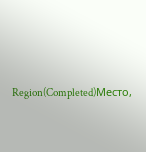Region(Completed)Место,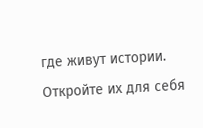где живут истории. Откройте их для себя